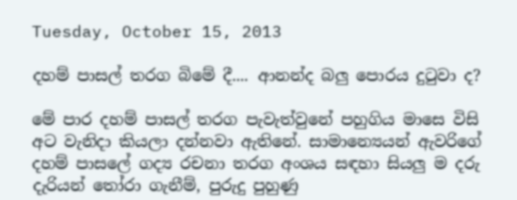Tuesday, October 15, 2013

දහම් පාසල් තරග බිමේ දී.... ආනන්ද බලු පොරය දුටුවා ද?

මේ පාර දහම් පාසල් තරග පැවැත්වුනේ පහුගිය මාසෙ විසි අට වැනිදා කියලා දන්නවා ඇතිනේ. සාමාන්‍යෙයන් ඇවරිගේ දහම් පාසලේ ගද්‍ය රචනා තරග අංශය සඳහා සියලු ම දරු දැරියන් තෝරා ගැනීම්, පුරුදු පුහුණු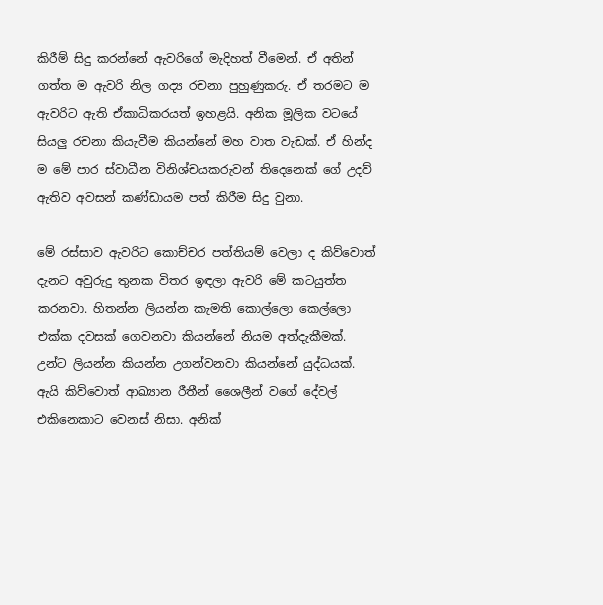කිරීම් සිදු කරන්නේ ඇවරිගේ මැදිහත් වීමෙන්. ඒ අතින් ගත්ත ම ඇවරි නිල ගද්‍ය රචනා පුහුණුකරු. ඒ තරමට ම ඇවරිට ඇති ඒකාධිකරයත් ඉහළයි. අනික මූලික වටයේ සියලු රචනා කියැවීම කියන්නේ මහ වාත වැඩක්. ඒ හින්ද ම මේ පාර ස්වාධීන විනිශ්චයකරුවන් තිදෙනෙක් ගේ උදව් ඇතිව අවසන් කණ්ඩායම පත් කිරීම සිදු වුනා.

මේ රස්සාව ඇවරිට කොච්චර පත්තියම් වෙලා ද කිව්වොත් දැනට අවුරුදු තුනක විතර ඉඳලා ඇවරි මේ කටයුත්ත කරනවා. හිතන්න ලියන්න කැමති කොල්ලො කෙල්ලො එක්ක දවසක් ගෙවනවා කියන්නේ නියම අත්දැකීමක්. උන්ට ලියන්න කියන්න උගන්වනවා කියන්නේ යුද්ධයක්. ඇයි කිව්වොත් ආඛ්‍යාන රීතීන් ශෛලීන් වගේ දේවල් එකිනෙකාට වෙනස් නිසා. අනික්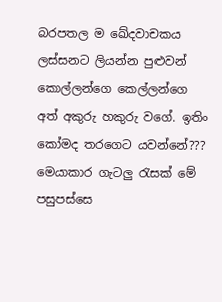බරපතල ම ඛේදවාචකය ලස්සනට ලියන්න පුළුවන් කොල්ලන්ගෙ කෙල්ලන්ගෙ අත් අකුරු හකුරු වගේ. ඉතිං කෝමද තරගෙට යවන්නේ??? මෙයාකාර ගැටලු රැසක් මේ පසුපස්සෙ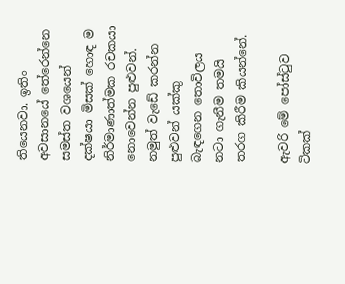තියෙනවා. ඉතිං අවසානයේ තේරෙන්නෙ සමස්ත වශයෙන් දක්ෂයා මිසක් හොඳ ම නිර්මාණාත්මක රචකයා නොවෙන්න පුළුවන්. නමුත් වැඩේ කරන්න පුළුවන් යක්කු බැඳගෙන තොවිලය නටා ගැනීම තමයි තරග කිරීම කියන්නේ.

ඇවරි මේ පෝස්ටුව ටිකක්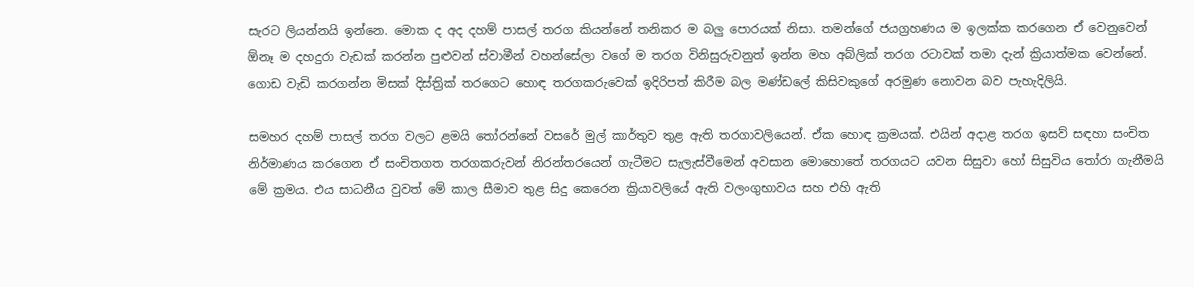සැරට ලියන්නයි ඉන්නෙ. මොක ද අද දහම් පාසල් තරග කියන්නේ තනිකර ම බලු පොරයක් නිසා. තමන්ගේ ජයග්‍රහණය ම ඉලක්ක කරගෙන ඒ වෙනුවෙන් ඕනෑ ම දහදුරා වැඩක් කරන්න පුළුවන් ස්වාමීන් වහන්සේලා වගේ ම තරග විනිසුරුවනුත් ඉන්න මහ අබ්ලික් තරග රටාවක් තමා දැන් ක්‍රියාත්මක වෙන්නේ. ගොඩ වැඩි කරගන්න මිසක් දිස්ත්‍රික් තරගෙට හොඳ තරගකරුවෙක් ඉදිරිපත් කිරීම බල මණ්ඩලේ කිසිවකුගේ අරමුණ නොවන බව පැහැදිලියි.

සමහර දහම් පාසල් තරග වලට ළමයි තෝරන්නේ වසරේ මුල් කාර්තුව තුළ ඇති තරගාවලියෙන්. ඒක හොඳ ක්‍රමයක්. එයින් අදාළ තරග ඉසව් සඳහා සංචිත නිර්මාණය කරගෙන ඒ සංචිතගත තරගකරුවන් නිරන්තරයෙන් ගැටීමට සැලැස්වීමෙන් අවසාන මොහොතේ තරගයට යවන සිසුවා හෝ සිසුවිය තෝරා ගැනීමයි මේ ක්‍රමය. එය සාධනීය වුවත් මේ කාල සීමාව තුළ සිදු කෙරෙන ක්‍රියාවලියේ ඇති වලංගුභාවය සහ එහි ඇති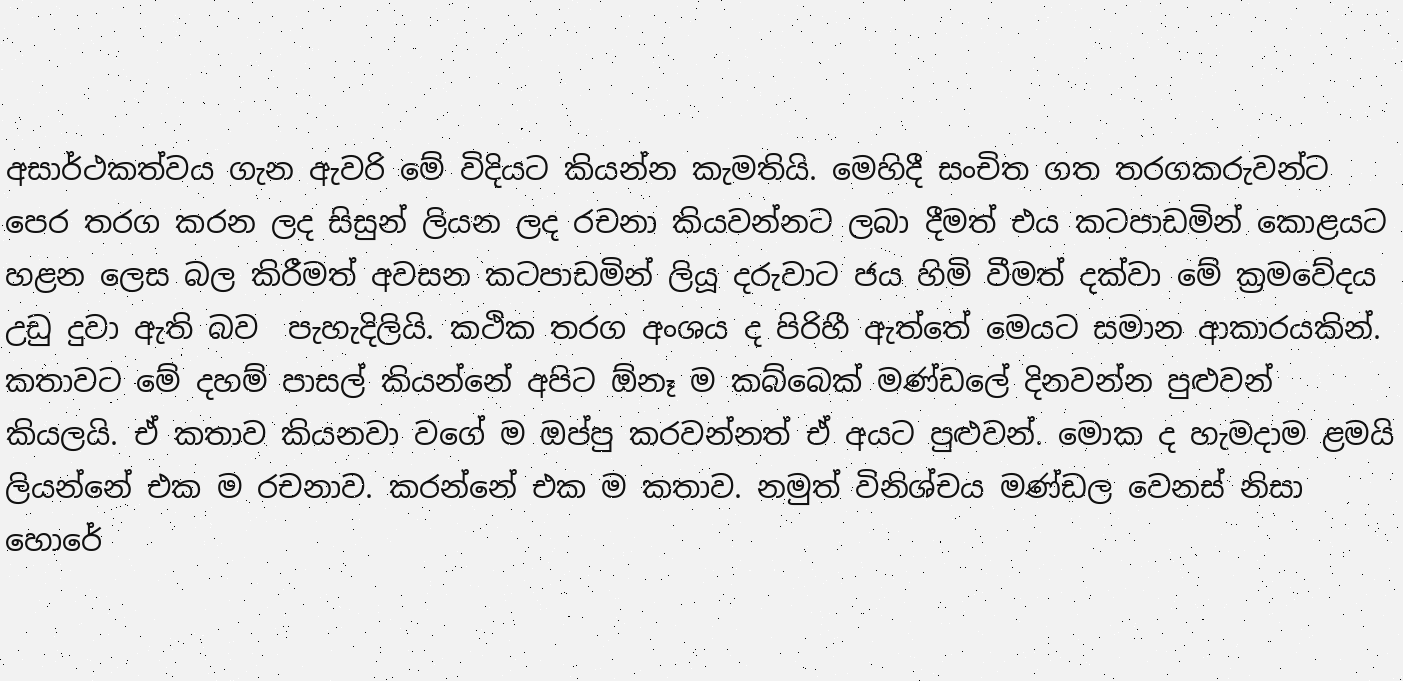අසාර්ථකත්වය ගැන ඇවරි මේ විදියට කියන්න කැමතියි. මෙහිදී සංචිත ගත තරගකරුවන්ට පෙර තරග කරන ලද සිසුන් ලියන ලද රචනා කියවන්නට ලබා දීමත් එය කටපාඩමින් කොළයට හළන ලෙස බල කිරීමත් අවසන කටපාඩමින් ලියූ දරුවාට ජය හිමි වීමත් දක්වා මේ ක්‍රමවේදය උඩු දුවා ඇති බව  පැහැදිලියි. කථික තරග අංශය ද පිරිහී ඇත්තේ මෙයට සමාන ආකාරයකින්. කතාවට මේ දහම් පාසල් කියන්නේ අපිට ඕනෑ ම කබ්බෙක් මණ්ඩලේ දිනවන්න පුළුවන් කියලයි. ඒ කතාව කියනවා වගේ ම ඔප්පු කරවන්නත් ඒ අයට පුළුවන්. මොක ද හැමදාම ළමයි ලියන්නේ එක ම රචනාව. කරන්නේ එක ම කතාව. නමුත් විනිශ්චය මණ්ඩල වෙනස් නිසා හොරේ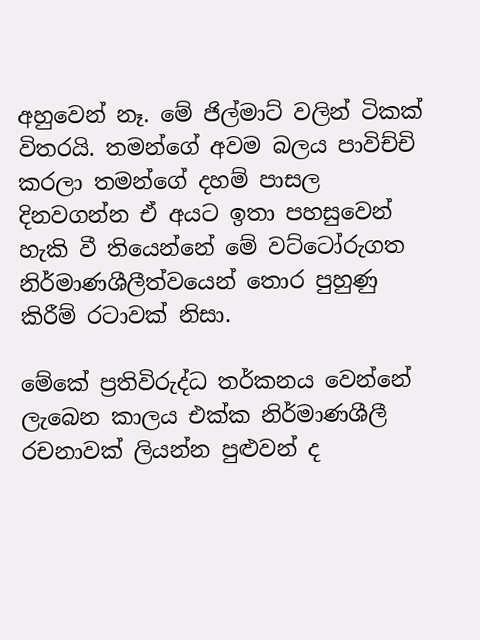අහුවෙන් නෑ. මේ ජිල්මාට් වලින් ටිකක් විතරයි. තමන්ගේ අවම බලය පාවිච්චි කරලා තමන්ගේ දහම් පාසල දිනවගන්න ඒ අයට ඉතා පහසුවෙන් හැකි වී තියෙන්නේ මේ වට්ටෝරුගත නිර්මාණශීලීත්වයෙන් තොර පුහුණු කිරීම් රටාවක් නිසා.

මේකේ ප්‍රතිවිරුද්ධ තර්කනය වෙන්නේ ලැබෙන කාලය එක්ක නිර්මාණශීලී රචනාවක් ලියන්න පුළුවන් ද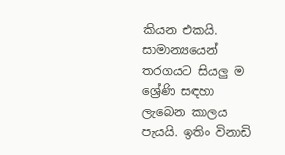කියන එකයි. සාමාන්‍යයෙන් තරගයට සියලු ම ශ්‍රේණි සඳහා ලැබෙන කාලය පැයයි. ඉතිං විනාඩි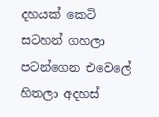දහයක් කෙටි සටහන් ගහලා පටන්ගෙන එවෙලේ හිතලා අදහස්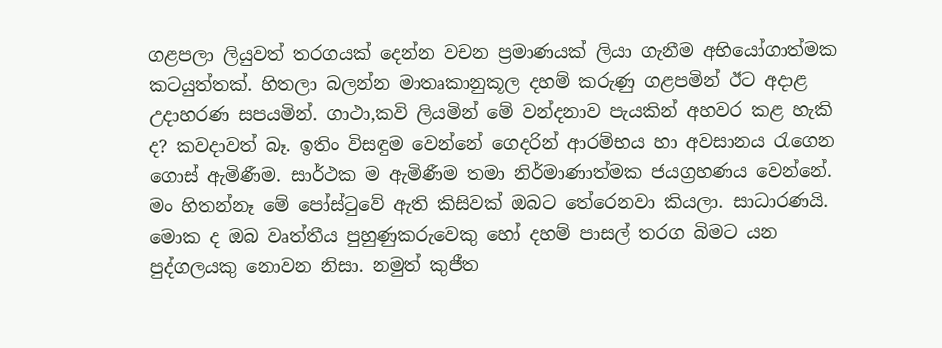ගළපලා ලියුවත් තරගයක් දෙන්න වචන ප්‍රමාණයක් ලියා ගැනීම අභියෝගාත්මක කටයුත්තක්. හිතලා බලන්න මාතෘකානුකූල දහම් කරුණු ගළපමින් ඊට අදාළ උදාහරණ සපයමින්. ගාථා,කවි ලියමින් මේ වන්දනාව පැයකින් අහවර කළ හැකි ද? කවදාවත් බෑ. ඉතිං විසඳුම වෙන්නේ ගෙදරින් ආරම්භය හා අවසානය රැගෙන ගොස් ඇමිණීම. සාර්ථක ම ඇමිණීම තමා නිර්මාණාත්මක ජයග්‍රහණය වෙන්නේ. මං හිතන්නෑ මේ පෝස්ටුවේ ඇති කිසිවක් ඔබට තේරෙනවා කියලා. සාධාරණයි. මොක ද ඔබ වෘත්තීය පුහුණුකරුවෙකු හෝ දහම් පාසල් තරග බිමට යන පුද්ගලයකු නොවන නිසා. නමුත් කුජීත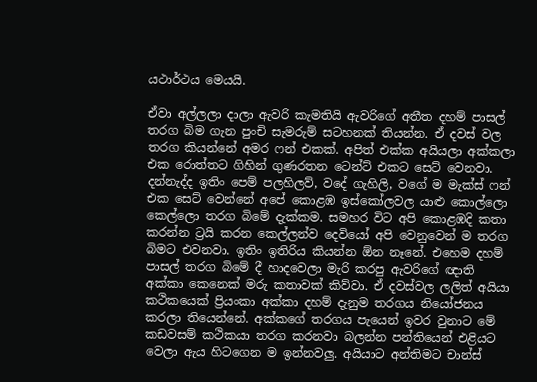යථාර්ථය මෙයයි.

ඒවා අල්ලලා දාලා ඇවරි කැමතියි ඇවරිගේ අතීත දහම් පාසල් තරග බිම ගැන පුංචි සැමරුම් සටහනක් තියන්න. ඒ දවස් වල තරග කියන්නේ අමර ෆන් එකක්. අපිත් එක්ක අයියලා අක්කලා එක රොත්තට ගිහින් ගුණරතන ටෙන්ට් එකට සෙට් වෙනවා. දන්නැද්ද ඉතිං පෙම් පලහිලව්, වදේ ගැහිලි, වගේ ම මැක්ස් ෆන් එක සෙට් වෙන්නේ අපේ කොළඹ ඉස්කෝලවල යාළු කොල්ලො කෙල්ලො තරග බිමේ දැක්කම. සමහර විට අපි කොළඹදි කතා කරන්න ට්‍රයි කරන කෙල්ලන්ව දෙවියෝ අපි වෙනුවෙන් ම තරග බිමට එවනවා. ඉතිං ඉතිරිය කියන්න ඕන නෑනේ. එහෙම දහම් පාසල් තරග බිමේ දී හාදවෙලා මැරි කරපු ඇවරිගේ ඥාති අක්කා කෙනෙක් මරු කතාවක් කිව්වා. ඒ දවස්වල ලලිත් අයියා කථිකයෙක් ප්‍රියංකා අක්කා දහම් දැනුම තරගය නියෝජනය කරලා තියෙන්නේ. අක්කගේ තරගය පැයෙන් ඉවර වුනාට මේ කඩවසම් කථිකයා තරග කරනවා බලන්න පන්තියෙන් එළියට වෙලා ඇය හිටගෙන ම ඉන්නවලු. අයියාට අන්තිමට චාන්ස්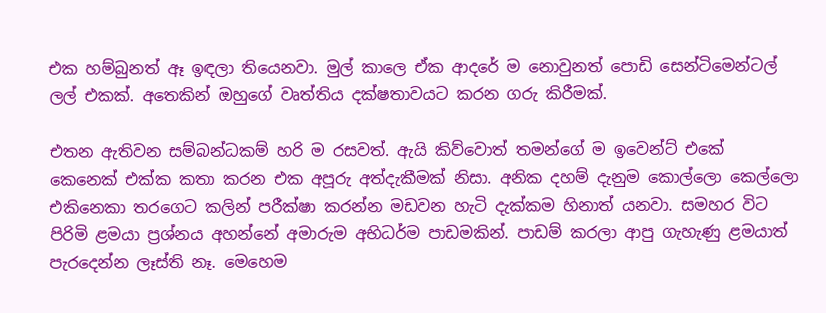එක හම්බුනත් ඈ ඉඳලා තියෙනවා. මුල් කාලෙ ඒක ආදරේ ම නොවුනත් පොඩි සෙන්ටිමෙන්ටල් ලල් එකක්. අතෙකින් ඔහුගේ වෘත්තිය දක්ෂතාවයට කරන ගරු කිරීමක්.

එතන ඇතිවන සම්බන්ධකම් හරි ම රසවත්. ඇයි කිව්වොත් තමන්ගේ ම ඉවෙන්ට් එකේ කෙනෙක් එක්ක කතා කරන එක අපූරු අත්දැකීමක් නිසා. අනික දහම් දැනුම කොල්ලො කෙල්ලො එකිනෙකා තරගෙට කලින් පරීක්ෂා කරන්න මඩවන හැටි දැක්කම හිනාත් යනවා. සමහර විට පිරිමි ළමයා ප්‍රශ්නය අහන්නේ අමාරුම අභිධර්ම පාඩමකින්. පාඩම් කරලා ආපු ගැහැණු ළමයාත් පැරදෙන්න ලෑස්ති නෑ. මෙහෙම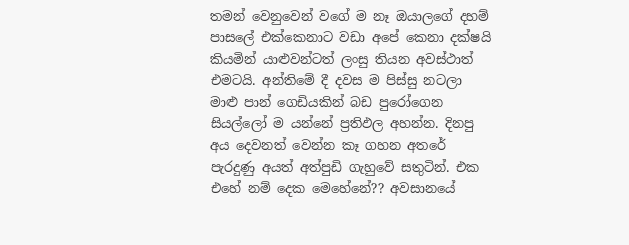තමන් වෙනුවෙන් වගේ ම නෑ ඔයාලගේ දහම් පාසලේ එක්කෙනාට වඩා අපේ කෙනා දක්ෂයි කියමින් යාළුවන්ටත් ලංසු තියන අවස්ථාත් එමටයි. අන්තිමේ දී දවස ම පිස්සු නටලා මාළු පාන් ගෙඩියකින් බඩ පුරෝගෙන සියල්ලෝ ම යන්නේ ප්‍රතිඵල අහන්න. දිනපු අය දෙවනත් වෙන්න කෑ ගහන අතරේ පැරදුණු අයත් අත්පුඩි ගැහුවේ සතුටින්. එක එහේ නම් දෙක මෙහේනේ?? අවසානයේ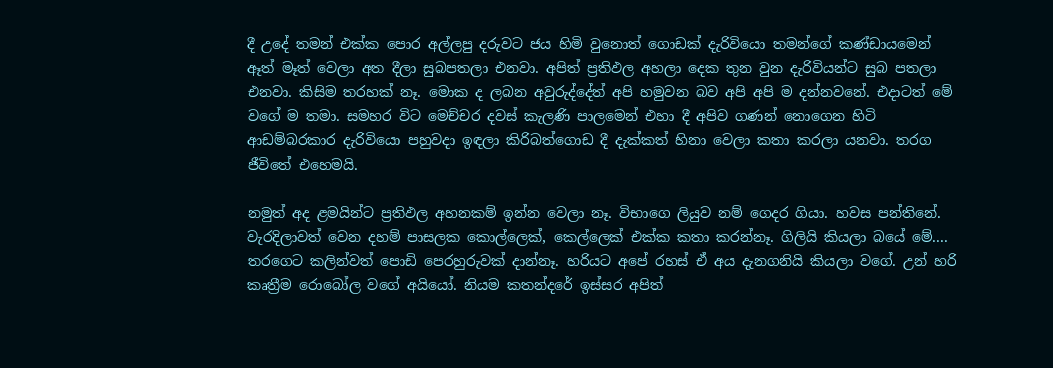දී උදේ තමන් එක්ක පොර අල්ලපු දරුවට ජය හිමි වුනොත් ගොඩක් දැරිවියො තමන්ගේ කණ්ඩායමෙන් ඈත් මෑත් වෙලා අත දීලා සුබපතලා එනවා. අපිත් ප්‍රතිඵල අහලා දෙක තුන වුන දැරිවියන්ට සුබ පතලා එනවා. කිසිම තරහක් නෑ. මොක ද ලබන අවුරුද්දේත් අපි හමුවන බව අපි අපි ම දන්නවනේ. එදාටත් මේ වගේ ම තමා. සමහර විට මෙච්චර දවස් කැලණි පාලමෙන් එහා දී අපිව ගණන් නොගෙන හිටි ආඩම්බරකාර දැරිවියො පහුවදා ඉඳලා කිරිබත්ගොඩ දී දැක්කත් හිනා වෙලා කතා කරලා යනවා. තරග ජීවිතේ එහෙමයි.

නමුත් අද ළමයින්ට ප්‍රතිඵල අහනකම් ඉන්න වෙලා නෑ. විභාගෙ ලියුව නම් ගෙදර ගියා. හවස පන්තිනේ. වැරදිලාවත් වෙන දහම් පාසලක කොල්ලෙක්, කෙල්ලෙක් එක්ක කතා කරන්නෑ. ගිලියි කියලා බයේ මේ.... තරගෙට කලින්වත් පොඩි පෙරහුරුවක් දාන්නෑ. හරියට අපේ රහස් ඒ අය දැනගනියි කියලා වගේ. උන් හරි කෘත්‍රීම රොබෝල වගේ අයියෝ. නියම කතන්දරේ ඉස්සර අපිත්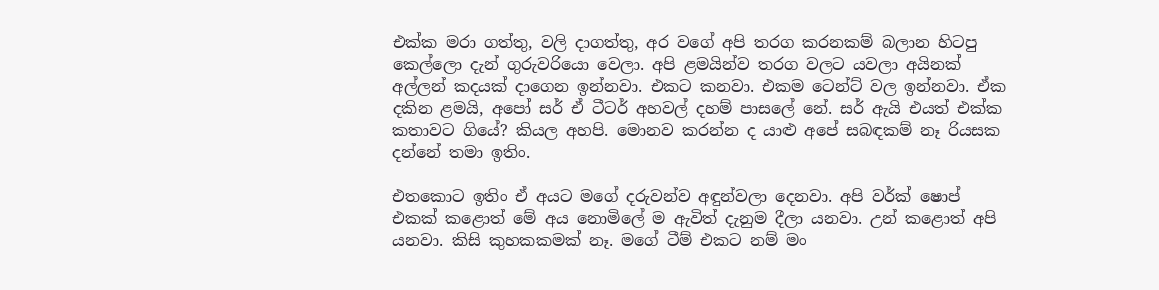එක්ක මරා ගත්තු, වලි දාගත්තු, අර වගේ අපි තරග කරනකම් බලාන හිටපු කෙල්ලො දැන් ගුරුවරියො වෙලා. අපි ළමයින්ව තරග වලට යවලා අයිනක් අල්ලන් කදයක් දාගෙන ඉන්නවා. එකට කනවා. එකම ටෙන්ට් වල ඉන්නවා. ඒක දකින ළමයි, අපෝ සර් ඒ ටීටර් අහවල් දහම් පාසලේ නේ. සර් ඇයි එයත් එක්ක කතාවට ගියේ? කියල අහපි. මොනව කරන්න ද යාළු අපේ සබඳකම් නෑ රියසක දන්නේ තමා ඉතිං.

එතකොට ඉතිං ඒ අයට මගේ දරුවන්ව අඳුන්වලා දෙනවා. අපි වර්ක් ෂොප් එකක් කළොත් මේ අය නොමිලේ ම ඇවිත් දැනුම දීලා යනවා. උන් කළොත් අපි යනවා. කිසි කුහකකමක් නෑ. මගේ ටීම් එකට නම් මං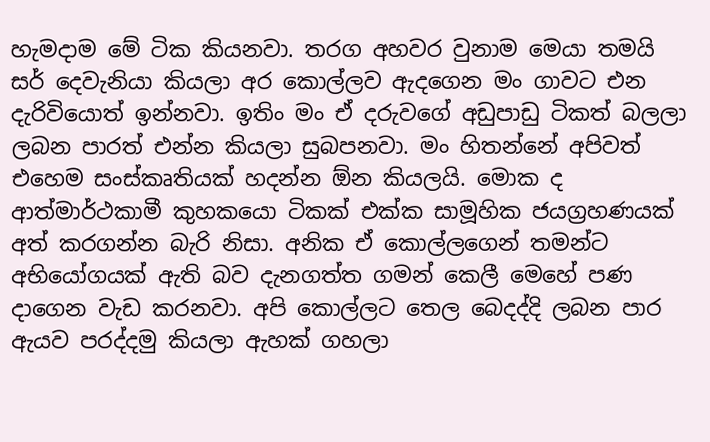හැමදාම මේ ටික කියනවා. තරග අහවර වුනාම මෙයා තමයි සර් දෙවැනියා කියලා අර කොල්ලව ඇදගෙන මං ගාවට එන දැරිවියොත් ඉන්නවා. ඉතිං මං ඒ දරුවගේ අඩුපාඩු ටිකත් බලලා ලබන පාරත් එන්න කියලා සුබපනවා. මං හිතන්නේ අපිවත් එහෙම සංස්කෘතියක් හදන්න ඕන කියලයි. මොක ද ආත්මාර්ථකාමී කුහකයො ටිකක් එක්ක සාමූහික ජයග්‍රහණයක් අත් කරගන්න බැරි නිසා. අනික ඒ කොල්ලගෙන් තමන්ට අභියෝගයක් ඇති බව දැනගත්ත ගමන් කෙලී මෙහේ පණ දාගෙන වැඩ කරනවා. අපි කොල්ලට තෙල බෙදද්දි ලබන පාර ඇයව පරද්දමු කියලා ඇහක් ගහලා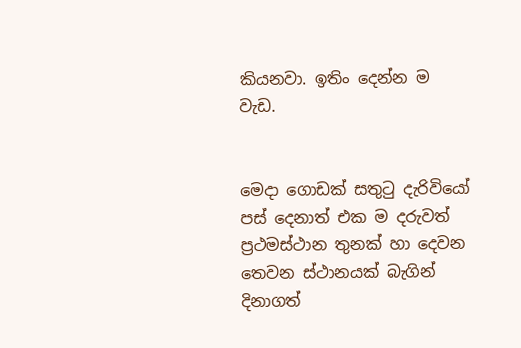කියනවා. ඉතිං දෙන්න ම වැඩ.


මෙදා ගොඩක් සතුටු දැරිවියෝ පස් දෙනාත් එක ම දරුවත් ප්‍රථමස්ථාන තුනක් හා දෙවන තෙවන ස්ථානයක් බැගින් දිනාගත්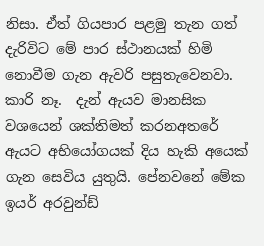නිසා. ඒත් ගියපාර පළමු තැන ගත් දැරිවිට මේ පාර ස්ථානයක් හිමි නොවීම ගැන ඇවරි පසුතැවෙනවා. කාරි නෑ.  දැන් ඇයව මානසික වශයෙන් ශක්තිමත් කරනඅතරේ ඇයට අභියෝගයක් දිය හැකි අයෙක් ගැන සෙවිය යුතුයි. පේනවනේ මේක ඉයර් අරවුන්ඩ්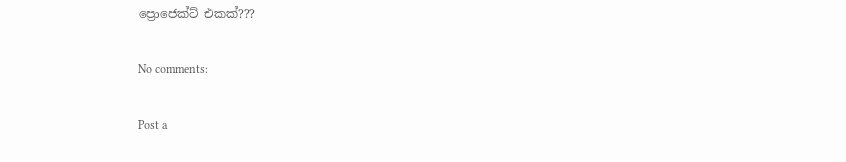ප්‍රොජෙක්ට් එකක්???

No comments:

Post a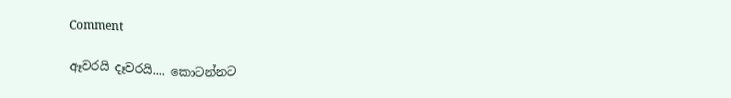Comment

ඈවරයි දෑවරයි.... කොටන්නට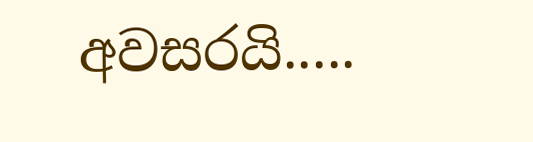අවසරයි.....